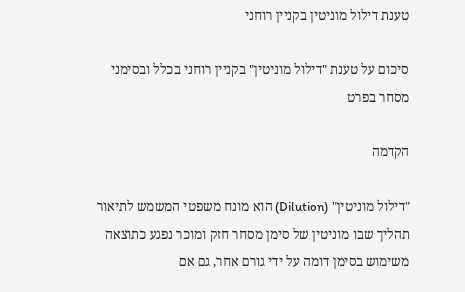טענת דילול מוניטין בקניין רוחני

סיכום על טענת "דילול מוניטין" בקניין רוחני בכלל ובסימני מסחר בפרט

הקדמה

"דילול מוניטין" (Dilution) הוא מונח משפטי המשמש לתיאור תהליך שבו מוניטין של סימן מסחר חזק ומוכר נפגע כתוצאה משימוש בסימן דומה על ידי גורם אחר, גם אם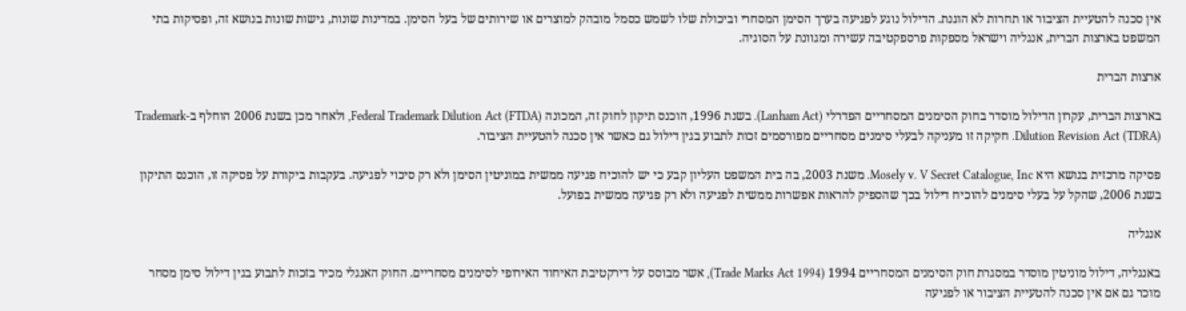אין סכנה להטעיית הציבור או תחרות לא הוגנת. הדילול נוגע לפגיעה בערך הסימן המסחרי וביכולת שלו לשמש כסמל מובהק למוצרים או שירותים של בעל הסימן. במדינות שונות, גישות שונות בנושא זה, ופסיקות בתי המשפט בארצות הברית, אנגליה וישראל מספקות פרספקטיבה עשירה ומגוונת על הסוגיה.

ארצות הברית

בארצות הברית, עקרון הדילול מוסדר בחוק הסימנים המסחריים הפדרלי (Lanham Act). בשנת 1996, הוכנס תיקון לחוק זה, המכונה Federal Trademark Dilution Act (FTDA), ולאחר מכן בשנת 2006 הוחלף ב-Trademark Dilution Revision Act (TDRA). חקיקה זו מעניקה לבעלי סימנים מסחריים מפורסמים זכות לתבוע בגין דילול גם כאשר אין סכנה להטעיית הציבור.

פסיקה מרכזית בנושא היא Mosely v. V Secret Catalogue, Inc. משנת 2003, בה בית המשפט העליון קבע כי יש להוכיח פגיעה ממשית במוניטין הסימן ולא רק סיכוי לפגיעה. בעקבות ביקורת על פסיקה זו, הוכנס התיקון בשנת 2006, שהקל על בעלי סימנים להוכיח דילול בכך שהספיק להראות אפשרות ממשית לפגיעה ולא רק פגיעה ממשית בפועל.

אנגליה

באנגליה, דילול מוניטין מוסדר במסגרת חוק הסימנים המסחריים 1994 (Trade Marks Act 1994), אשר מבוסס על דירקטיבת האיחוד האירופי לסימנים מסחריים. החוק האנגלי מכיר בזכות לתבוע בגין דילול סימן מסחר מוכר גם אם אין סכנה להטעיית הציבור או לפגיעה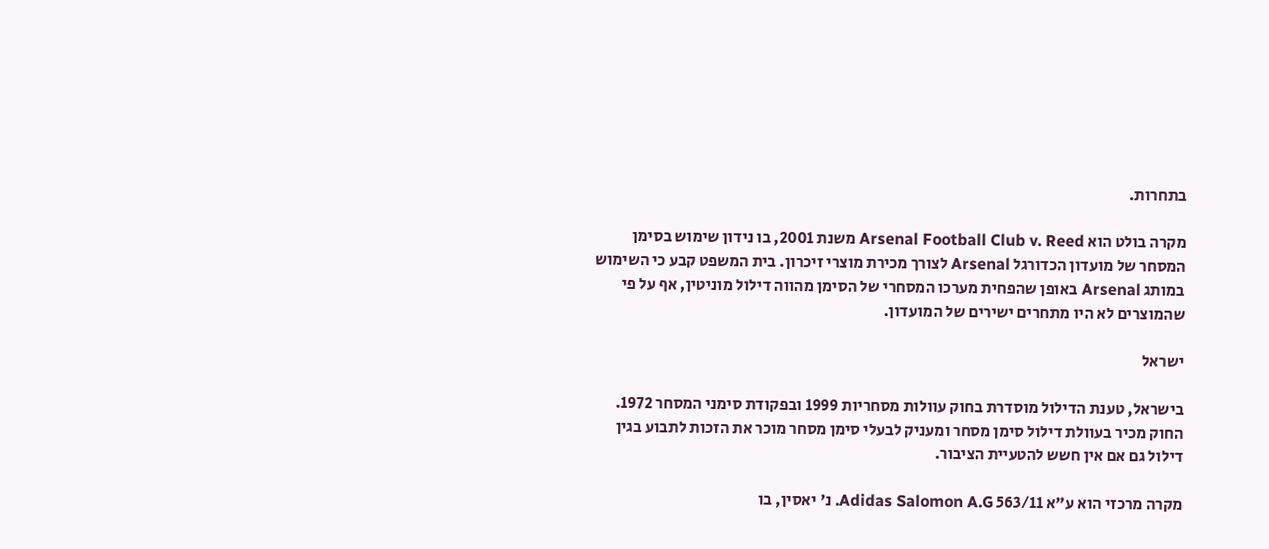בתחרות.

מקרה בולט הוא Arsenal Football Club v. Reed משנת 2001, בו נידון שימוש בסימן המסחר של מועדון הכדורגל Arsenal לצורך מכירת מוצרי זיכרון. בית המשפט קבע כי השימוש במותג Arsenal באופן שהפחית מערכו המסחרי של הסימן מהווה דילול מוניטין, אף על פי שהמוצרים לא היו מתחרים ישירים של המועדון.

ישראל

בישראל, טענת הדילול מוסדרת בחוק עוולות מסחריות 1999 ובפקודת סימני המסחר 1972. החוק מכיר בעוולת דילול סימן מסחר ומעניק לבעלי סימן מסחר מוכר את הזכות לתבוע בגין דילול גם אם אין חשש להטעיית הציבור.

מקרה מרכזי הוא ע"א 563/11 Adidas Salomon A.G. נ' יאסין, בו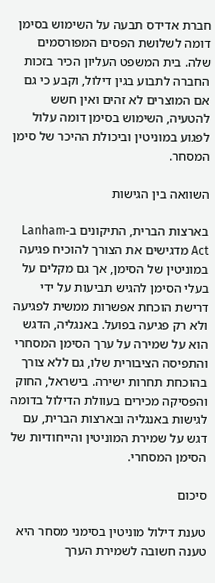חברת אדידס תבעה על השימוש בסימן דומה לשלושת הפסים המפורסמים שלה. בית המשפט העליון הכיר בזכות החברה לתבוע בגין דילול, וקבע כי גם אם המוצרים לא זהים ואין חשש להטעיה, השימוש בסימן דומה עלול לפגוע במוניטין וביכולת ההיכר של סימן המסחר.

השוואה בין הגישות

בארצות הברית, התיקונים ב-Lanham Act מדגישים את הצורך להוכיח פגיעה במוניטין של הסימן, אך גם מקלים על בעלי הסימן להגיש תביעות על ידי דרישת הוכחת אפשרות ממשית לפגיעה ולא רק פגיעה בפועל. באנגליה, הדגש הוא על שמירה על ערך הסימן המסחרי והתפיסה הציבורית שלו, גם ללא צורך בהוכחת תחרות ישירה. בישראל, החוק והפסיקה מכירים בעוולת הדילול בדומה לגישות באנגליה ובארצות הברית, עם דגש על שמירת המוניטין והייחודיות של הסימן המסחרי.

סיכום

טענת דילול מוניטין בסימני מסחר היא טענה חשובה לשמירת הערך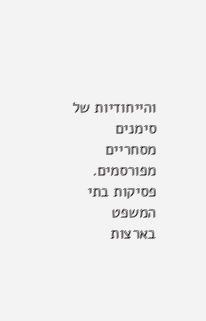והייחודיות של סימנים מסחריים מפורסמים. פסיקות בתי המשפט בארצות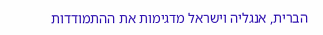הברית, אנגליה וישראל מדגימות את ההתמודדות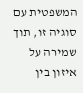המשפטית עם סוגיה זו, תוך שמירה על איזון בין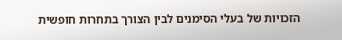הזכויות של בעלי הסימנים לבין הצורך בתחרות חופשית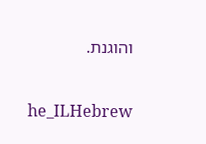והוגנת.

he_ILHebrew